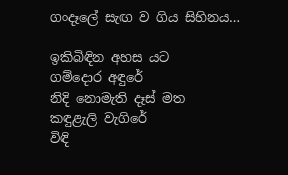ගංදෑලේ සැඟ ව ගිය සිහිනය…

ඉකිබිඳින අහස යට
ගම්දොර අඳුරේ
නිදි නොමැති දෑස් මත
කඳුළැලි වැගිරේ
විඳි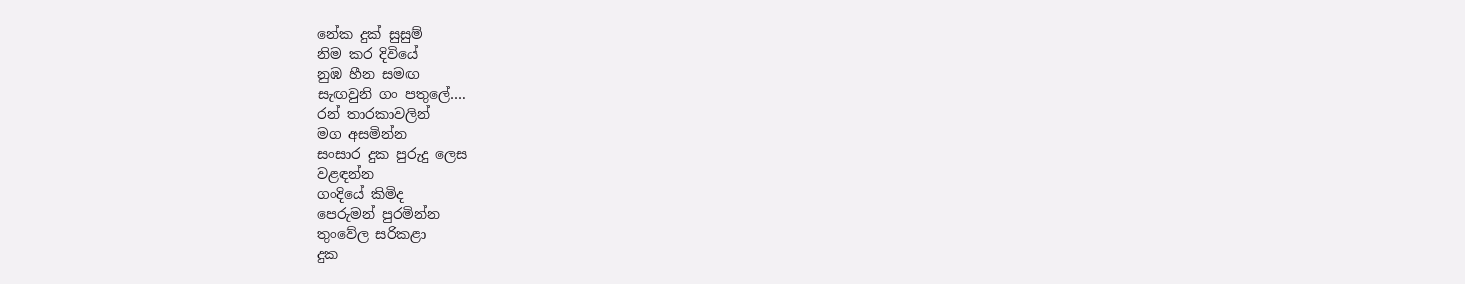නේක දුක් සුසුම්
නිම කර දිවියේ
නුඹ හීන සමඟ
සැඟවුනි ගං පතුලේ….
රන් තාරකාවලින්
මග අසමින්න
සංසාර දුක පුරුදු ලෙස
වළඳන්න
ගංදියේ කිමිද
පෙරුමන් පුරමින්න
තුංවේල සරිකළා
දුක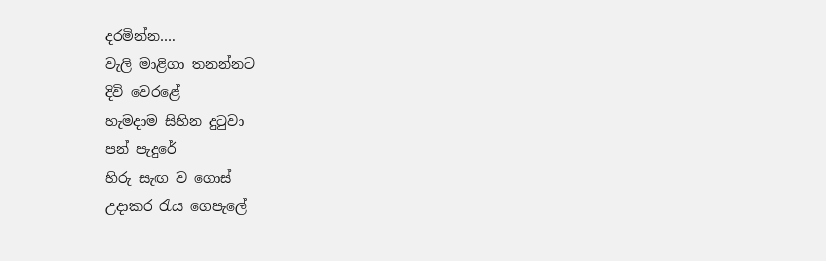දරමින්න….
වැලි මාළිගා තනන්නට
දිවි වෙරළේ
හැමදාම සිහින දුටුවා
පන් පැදුරේ
හිරු සැඟ ව ගොස්
උදාකර රැය ගෙපැලේ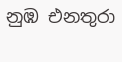නුඹ එනතුරා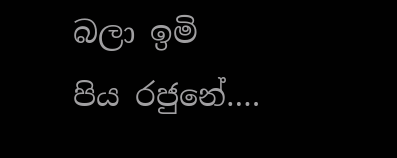බලා ඉමි
පිය රජුනේ….